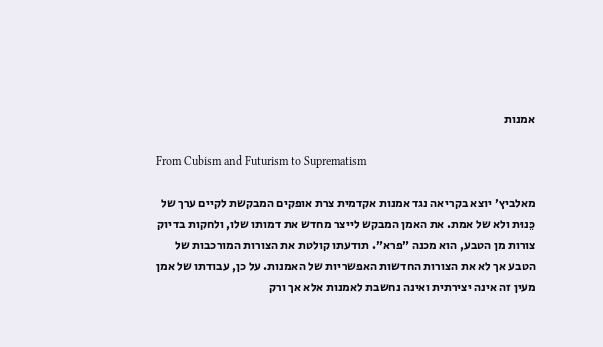אמנות

From Cubism and Futurism to Suprematism

מאלביץ׳ יוצא בקריאה נגד אמנות אקדמית צרת אופקים המבקשת לקיים ערך של כֵּנוּת ולא של אמת. את האמן המבקש לייצר מחדש את דמותו שלו, ולחקות בדיוק צורות מן הטבע, הוא מכנה ״פרא״. תודעתו קולטת את הצורות המורכבות של הטבע אך לא את הצורות החדשות האפשריות של האמנות. על כן, עבודתו של אמן מעין זה אינה יצירתית ואינה נחשבת לאמנות אלא אך ורק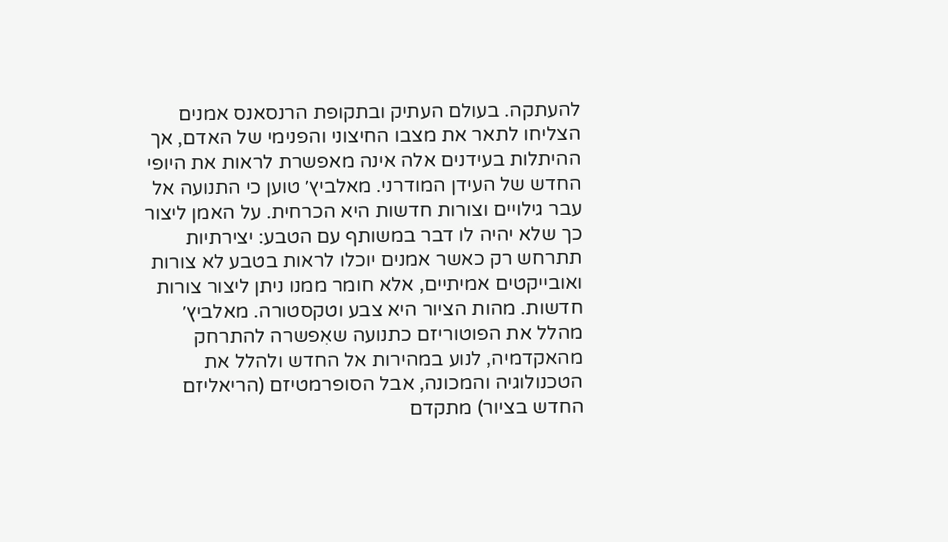להעתקה. בעולם העתיק ובתקופת הרנסאנס אמנים הצליחו לתאר את מצבו החיצוני והפנימי של האדם, אך ההיתלות בעידנים אלה אינה מאפשרת לראות את היופי החדש של העידן המודרני. מאלביץ׳ טוען כי התנועה אל עבר גילויים וצורות חדשות היא הכרחית. על האמן ליצור כך שלא יהיה לו דבר במשותף עם הטבע: יצירתיות תתרחש רק כאשר אמנים יוכלו לראות בטבע לא צורות ואובייקטים אמיתיים, אלא חומר ממנו ניתן ליצור צורות חדשות. מהות הציור היא צבע וטקסטורה. מאלביץ׳ מהלל את הפוטוריזם כתנועה שאִפשרה להתרחק מהאקדמיה, לנוע במהירות אל החדש ולהלל את הטכנולוגיה והמכונה, אבל הסופרמטיזם (הריאליזם החדש בציור) מתקדם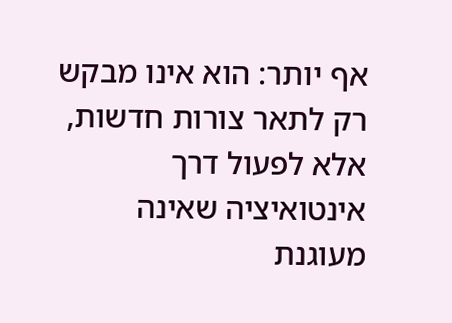אף יותר: הוא אינו מבקש רק לתאר צורות חדשות, אלא לפעול דרך אינטואיציה שאינה מעוגנת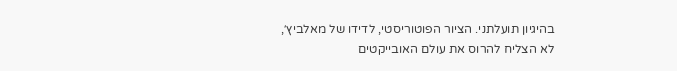בהיגיון תועלתני. הציור הפוטוריסטי, לדידו של מאלביץ׳, לא הצליח להרוס את עולם האובייקטים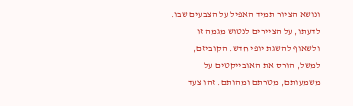ונושא הציור תמיד האפיל על הצבעים שבו. לדעתו, על הציירים לנטוש מגמה זו ולשאוף להשגת יופי חדש. הקוביזם, למשל, הורס את האובייקטים על משמעותם, מטרתם ומהותם. זהו צעד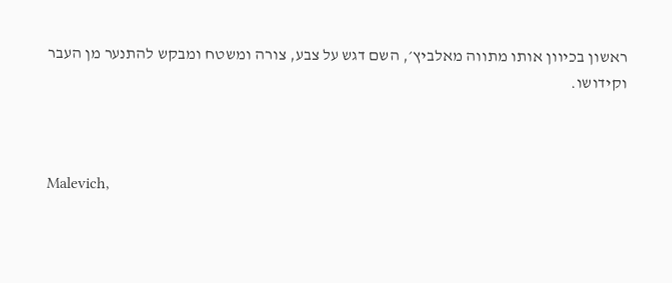ראשון בכיוון אותו מתווה מאלביץ׳, השם דגש על צבע, צורה ומשטח ומבקש להתנער מן העבר וקידושו.



Malevich,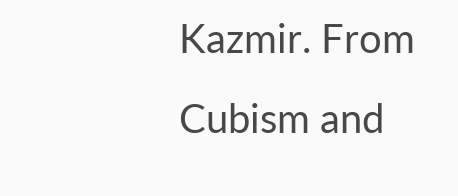Kazmir. From Cubism and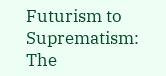Futurism to Suprematism: The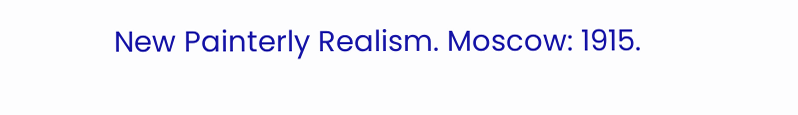New Painterly Realism. Moscow: 1915.